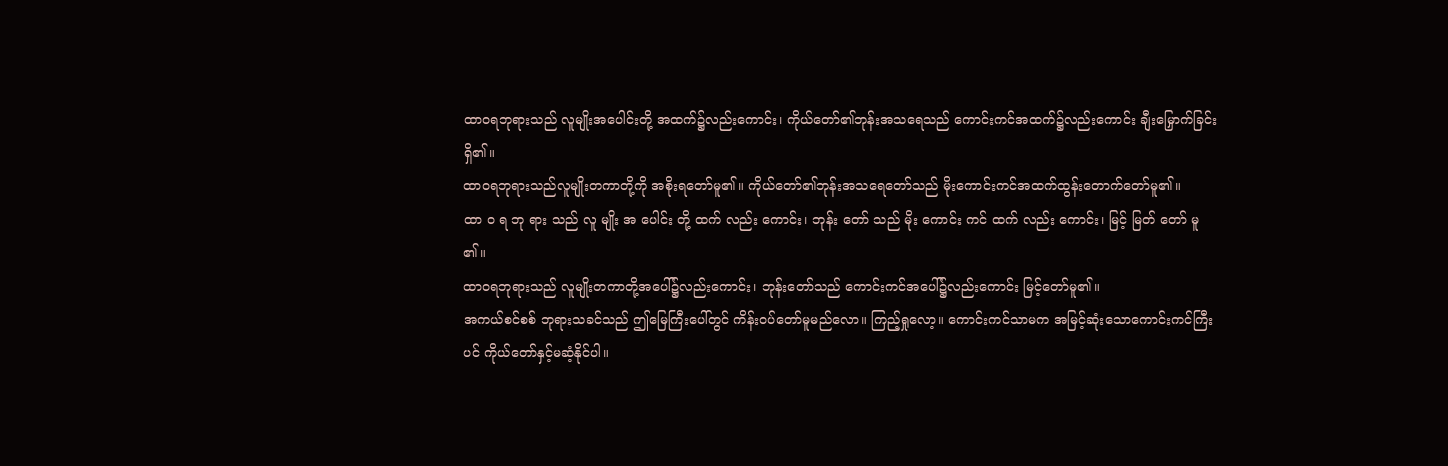ထာဝရဘုရားသည် လူမျိုးအပေါင်းတို့ အထက်၌လည်းကောင်း၊ ကိုယ်တော်၏ဘုန်းအသရေသည် ကောင်းကင်အထက်၌လည်းကောင်း ချီးမြှောက်ခြင်းရှိ၏။
ထာဝရဘုရားသည်လူမျိုးတကာတို့ကို အစိုးရတော်မူ၏။ ကိုယ်တော်၏ဘုန်းအသရေတော်သည် မိုးကောင်းကင်အထက်ထွန်းတောက်တော်မူ၏။
ထာ ဝ ရ ဘု ရား သည် လူ မျိုး အ ပေါင်း တို့ ထက် လည်း ကောင်း၊ ဘုန်း တော် သည် မိုး ကောင်း ကင် ထက် လည်း ကောင်း၊ မြင့် မြတ် တော် မူ ၏။
ထာဝရဘုရားသည် လူမျိုးတကာတို့အပေါ်၌လည်းကောင်း၊ ဘုန်းတော်သည် ကောင်းကင်အပေါ်၌လည်းကောင်း မြင့်တော်မူ၏။
အကယ်စင်စစ် ဘုရားသခင်သည် ဤမြေကြီးပေါ်တွင် ကိန်းဝပ်တော်မူမည်လော။ ကြည့်ရှုလော့။ ကောင်းကင်သာမက အမြင့်ဆုံးသောကောင်းကင်ကြီးပင် ကိုယ်တော်နှင့်မဆံ့နိုင်ပါ။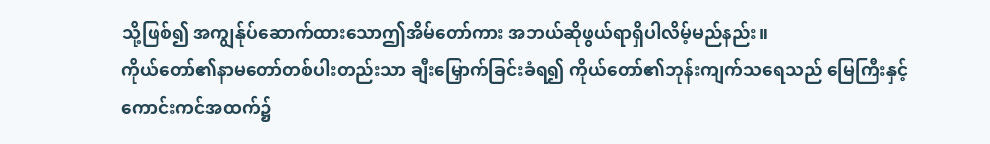သို့ဖြစ်၍ အကျွန်ုပ်ဆောက်ထားသောဤအိမ်တော်ကား အဘယ်ဆိုဖွယ်ရာရှိပါလိမ့်မည်နည်း။
ကိုယ်တော်၏နာမတော်တစ်ပါးတည်းသာ ချီးမြှောက်ခြင်းခံရ၍ ကိုယ်တော်၏ဘုန်းကျက်သရေသည် မြေကြီးနှင့် ကောင်းကင်အထက်၌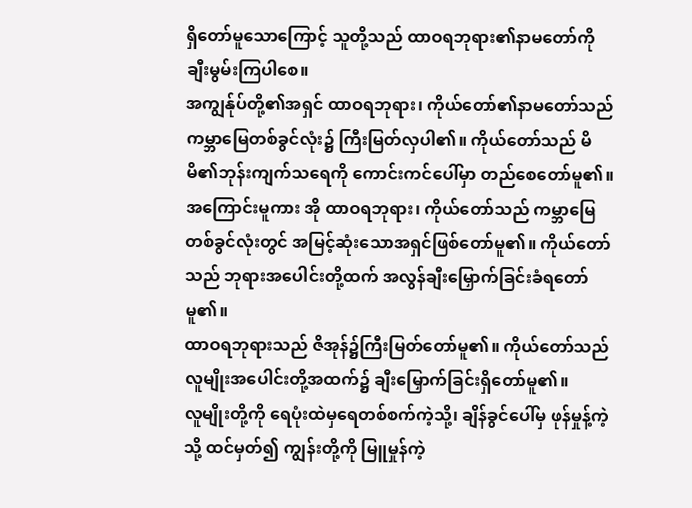ရှိတော်မူသောကြောင့် သူတို့သည် ထာဝရဘုရား၏နာမတော်ကို ချီးမွမ်းကြပါစေ။
အကျွန်ုပ်တို့၏အရှင် ထာဝရဘုရား၊ ကိုယ်တော်၏နာမတော်သည် ကမ္ဘာမြေတစ်ခွင်လုံး၌ ကြီးမြတ်လှပါ၏။ ကိုယ်တော်သည် မိမိ၏ဘုန်းကျက်သရေကို ကောင်းကင်ပေါ်မှာ တည်စေတော်မူ၏။
အကြောင်းမူကား အို ထာဝရဘုရား၊ ကိုယ်တော်သည် ကမ္ဘာမြေတစ်ခွင်လုံးတွင် အမြင့်ဆုံးသောအရှင်ဖြစ်တော်မူ၏။ ကိုယ်တော်သည် ဘုရားအပေါင်းတို့ထက် အလွန်ချီးမြှောက်ခြင်းခံရတော်မူ၏။
ထာဝရဘုရားသည် ဇိအုန်၌ကြီးမြတ်တော်မူ၏။ ကိုယ်တော်သည် လူမျိုးအပေါင်းတို့အထက်၌ ချီးမြှောက်ခြင်းရှိတော်မူ၏။
လူမျိုးတို့ကို ရေပုံးထဲမှရေတစ်စက်ကဲ့သို့၊ ချိန်ခွင်ပေါ်မှ ဖုန်မှုန့်ကဲ့သို့ ထင်မှတ်၍ ကျွန်းတို့ကို မြူမှုန်ကဲ့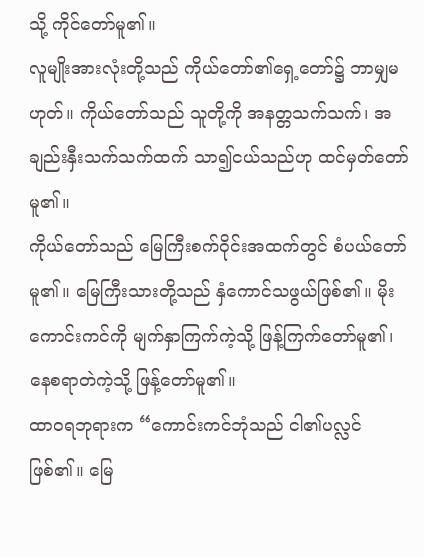သို့ ကိုင်တော်မူ၏။
လူမျိုးအားလုံးတို့သည် ကိုယ်တော်၏ရှေ့တော်၌ ဘာမျှမဟုတ်။ ကိုယ်တော်သည် သူတို့ကို အနတ္တသက်သက်၊ အချည်းနှီးသက်သက်ထက် သာ၍ငယ်သည်ဟု ထင်မှတ်တော်မူ၏။
ကိုယ်တော်သည် မြေကြီးစက်ဝိုင်းအထက်တွင် စံပယ်တော်မူ၏။ မြေကြီးသားတို့သည် နှံကောင်သဖွယ်ဖြစ်၏။ မိုးကောင်းကင်ကို မျက်နှာကြက်ကဲ့သို့ ဖြန့်ကြက်တော်မူ၏၊ နေစရာတဲကဲ့သို့ ဖြန့်တော်မူ၏။
ထာဝရဘုရားက “ကောင်းကင်ဘုံသည် ငါ၏ပလ္လင်ဖြစ်၏။ မြေ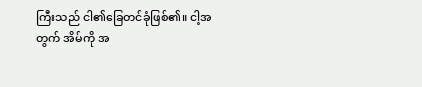ကြီးသည် ငါ၏ခြေတင်ခုံဖြစ်၏။ ငါ့အတွက် အိမ်ကို အ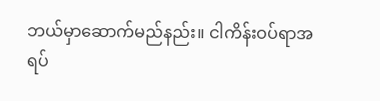ဘယ်မှာဆောက်မည်နည်း။ ငါကိန်းဝပ်ရာအရပ်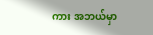ကား အဘယ်မှာ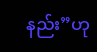နည်း”ဟု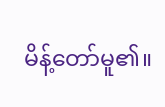မိန့်တော်မူ၏။